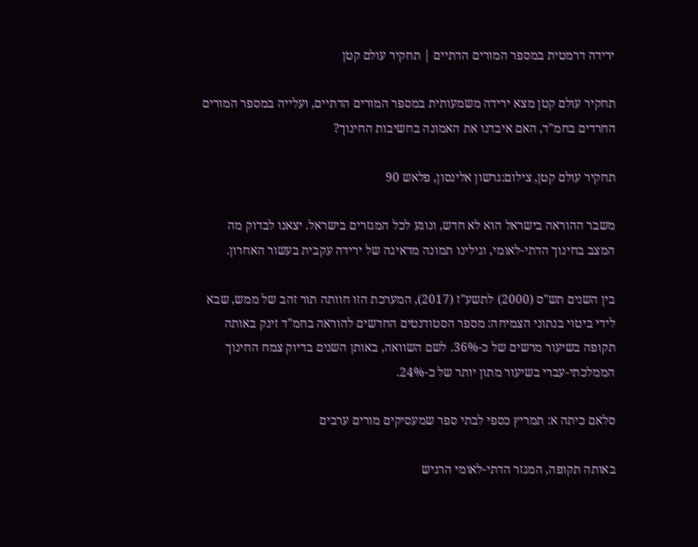ירידה דרמטית במספר המורים הדתיים | תחקיר עולם קטן

תחקיר עולם קטן מצא ירידה משמעותית במספר המורים הדתיים, ועלייה במספר המורים החרדים בחמ"ד, האם איבדנו את האמונה בחשיבות החינוך?

תחקיר עולם קטן, צילום:גרשון אלינסון, פלאש 90

משבר ההוראה בישראל הוא לא חדש, ונוגע לכל המגזרים בישראל. יצאנו לבדוק מה המצב בחינוך הדתי-לאומי, וגילינו תמונה מדאיגה של ירידה עקבית בעשור האחרון.

בין השנים תש"ס (2000) לתשע"ז (2017), המערכת הזו חוותה תור זהב של ממש, שבא לידי ביטוי בנתוני הצמיחה: מספר הסטודנטים החדשים להוראה בחמ"ד זינק באותה תקופה בשיעור מרשים של כ-36%. לשם השוואה, באותן השנים בדיוק צמח החינוך הממלכתי-עברי בשיעור מתון יותר של כ-24%.

סלאם כיתה א: תמריץ כספי לבתי ספר שמעסיקים מורים ערבים

באותה תקופה, המגזר הדתי-לאומי הרגיש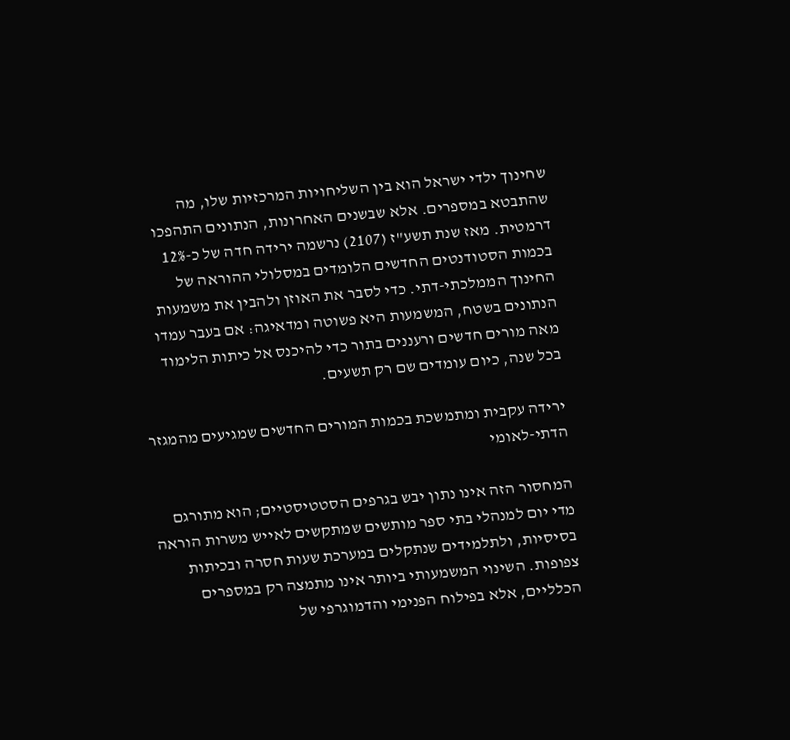שחינוך ילדי ישראל הוא בין השליחויות המרכזיות שלו, מה שהתבטא במספרים. אלא שבשנים האחרונות, הנתונים התהפכו דרמטית. מאז שנת תשע"ז (2107) נרשמה ירידה חדה של כ-12% בכמות הסטודנטים החדשים הלומדים במסלולי ההוראה של החינוך הממלכתי-דתי. כדי לסבר את האוזן ולהבין את משמעות הנתונים בשטח, המשמעות היא פשוטה ומדאיגה: אם בעבר עמדו מאה מורים חדשים ורעננים בתור כדי להיכנס אל כיתות הלימוד בכל שנה, כיום עומדים שם רק תשעים.

ירידה עקבית ומתמשכת בכמות המורים החדשים שמגיעים מהמגזר הדתי-לאומי

המחסור הזה אינו נתון יבש בגרפים הסטטיסטיים; הוא מתורגם מדי יום למנהלי בתי ספר מותשים שמתקשים לאייש משרות הוראה בסיסיות, ולתלמידים שנתקלים במערכת שעות חסרה ובכיתות צפופות. השינוי המשמעותי ביותר אינו מתמצה רק במספרים הכלליים, אלא בפילוח הפנימי והדמוגרפי של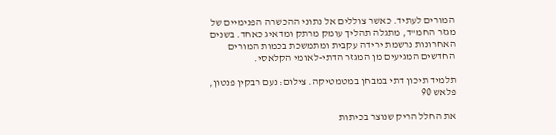המורים לעתיד. כאשר צוללים אל נתוני ההכשרה הפנימיים של מגזר החמ"ד, מתגלה תהליך עומק מרתק ומדאיג כאחד. בשנים האחרונות נרשמת ירידה עקבית ומתמשכת בכמות המורים החדשים המגיעים מן המגזר הדתי-לאומי הקלאסי.

תלמיד תיכון דתי במבחן במטמטיקה. צילום: נעם רבקין פנטון, פלאש 90

את החלל הריק שנוצר בכיתות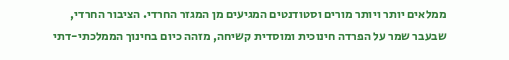ממלאים יותר ויותר מורים וסטודנטים המגיעים מן המגזר החרדי. הציבור החרדי, שבעבר שמר על הפרדה חינוכית ומוסדית קשיחה, מזהה כיום בחינוך הממלכתי-דתי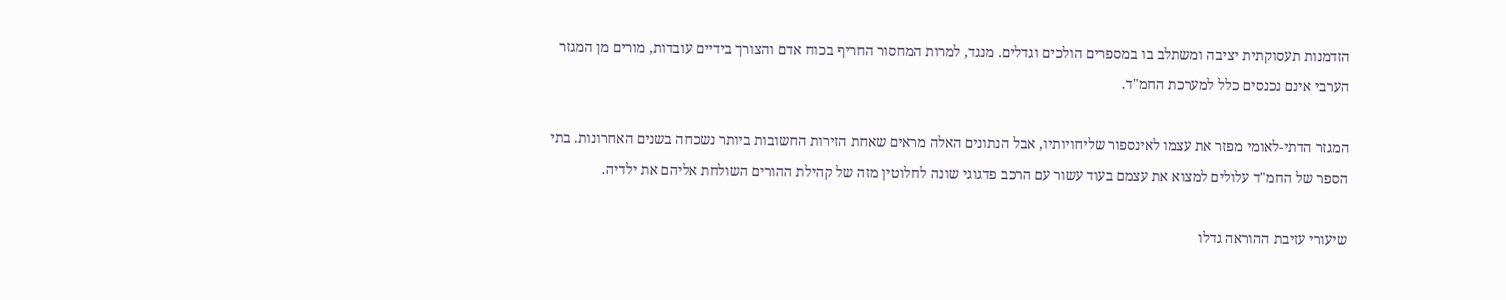הזדמנות תעסוקתית יציבה ומשתלב בו במספרים הולכים וגדלים. מנגד, למרות המחסור החריף בכוח אדם והצורך בידיים עובדות, מורים מן המגזר הערבי אינם נכנסים כלל למערכת החמ"ד.

המגזר הדתי-לאומי מפזר את עצמו לאינספור שליחויותיו, אבל הנתונים האלה מראים שאחת הזירות החשובות ביותר נשכחה בשנים האחרונות. בתי הספר של החמ"ד עלולים למצוא את עצמם בעוד עשור עם הרכב פדגוגי שונה לחלוטין מזה של קהילת ההורים השולחת אליהם את ילדיה.

שיעורי עזיבת ההוראה גדלו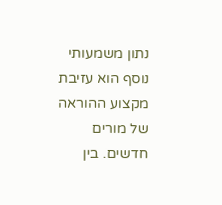נתון משמעותי נוסף הוא עזיבת מקצוע ההוראה של מורים חדשים. בין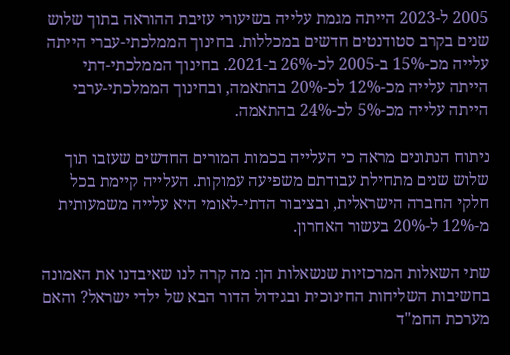2005 ל-2023 הייתה מגמת עלייה בשיעורי עזיבת ההוראה בתוך שלוש שנים בקרב סטודנטים חדשים במכללות. בחינוך הממלכתי-עברי הייתה עלייה מכ-15% ב-2005 לכ-26% ב-2021. בחינוך הממלכתי-דתי הייתה עלייה מכ-12% לכ-20% בהתאמה, ובחינוך הממלכתי-ערבי הייתה עלייה מכ-5% לכ-24% בהתאמה.

ניתוח הנתונים מראה כי העלייה בכמות המורים החדשים שעזבו תוך שלוש שנים מתחילת עבודתם משפיעה עמוקות. העלייה קיימת בכל חלקי החברה הישראלית, ובציבור הדתי-לאומי היא עלייה משמעותית מ-12% ל-20% בעשור האחרון.

שתי השאלות המרכזיות שנשאלות הן: מה קרה לנו שאיבדנו את האמונה בחשיבות השליחות החינוכית ובגידול הדור הבא של ילדי ישראל? והאם מערכת החמ"ד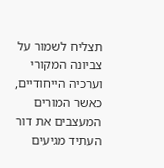תצליח לשמור על צביונה המקורי וערכיה הייחודיים, כאשר המורים המעצבים את דור העתיד מגיעים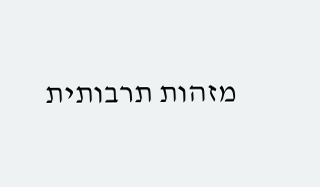מזהות תרבותית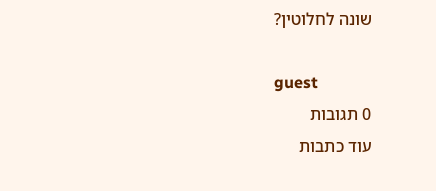שונה לחלוטין?

guest
0 תגובות
עוד כתבות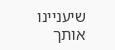שיעניינו אותך